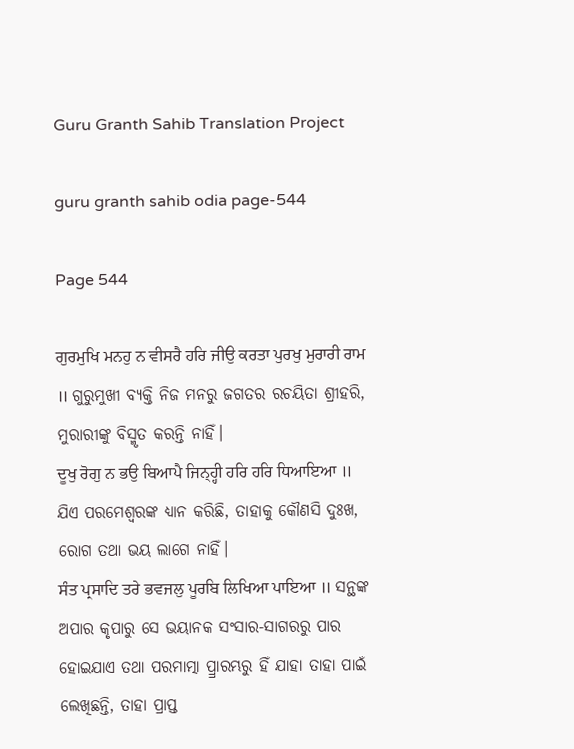Guru Granth Sahib Translation Project

guru granth sahib odia page-544

Page 544

ਗੁਰਮੁਖਿ ਮਨਹੁ ਨ ਵੀਸਰੈ ਹਰਿ ਜੀਉ ਕਰਤਾ ਪੁਰਖੁ ਮੁਰਾਰੀ ਰਾਮ ॥ ଗୁରୁମୁଖୀ ବ୍ୟକ୍ତି ନିଜ ମନରୁ ଜଗତର ରଚୟିତା ଶ୍ରୀହରି, ମୁରାରୀଙ୍କୁ ବିସ୍ମୃତ କରନ୍ତି ନାହିଁ।
ਦੂਖੁ ਰੋਗੁ ਨ ਭਉ ਬਿਆਪੈ ਜਿਨ੍ਹ੍ਹੀ ਹਰਿ ਹਰਿ ਧਿਆਇਆ ॥ ଯିଏ ପରମେଶ୍ଵରଙ୍କ ଧ୍ୟାନ କରିଛି, ତାହାକୁ କୌଣସି ଦୁଃଖ, ରୋଗ ତଥା ଭୟ ଲାଗେ ନାହିଁ।
ਸੰਤ ਪ੍ਰਸਾਦਿ ਤਰੇ ਭਵਜਲੁ ਪੂਰਬਿ ਲਿਖਿਆ ਪਾਇਆ ॥ ସନ୍ଥଙ୍କ ଅପାର କୃପାରୁ ସେ ଭୟାନକ ସଂସାର-ସାଗରରୁ ପାର ହୋଇଯାଏ ତଥା ପରମାତ୍ମା ପ୍ର୍ରାରମ୍ଭରୁ ହିଁ ଯାହା ତାହା ପାଇଁ ଲେଖିଛନ୍ତି, ତାହା ପ୍ରାପ୍ତ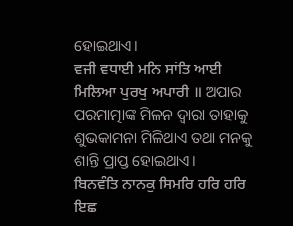ହୋଇଥାଏ।
ਵਜੀ ਵਧਾਈ ਮਨਿ ਸਾਂਤਿ ਆਈ ਮਿਲਿਆ ਪੁਰਖੁ ਅਪਾਰੀ ॥ ଅପାର ପରମାତ୍ମାଙ୍କ ମିଳନ ଦ୍ଵାରା ତାହାକୁ ଶୁଭକାମନା ମିଳିଥାଏ ତଥା ମନକୁ ଶାନ୍ତି ପ୍ରାପ୍ତ ହୋଇଥାଏ।
ਬਿਨਵੰਤਿ ਨਾਨਕੁ ਸਿਮਰਿ ਹਰਿ ਹਰਿ ਇਛ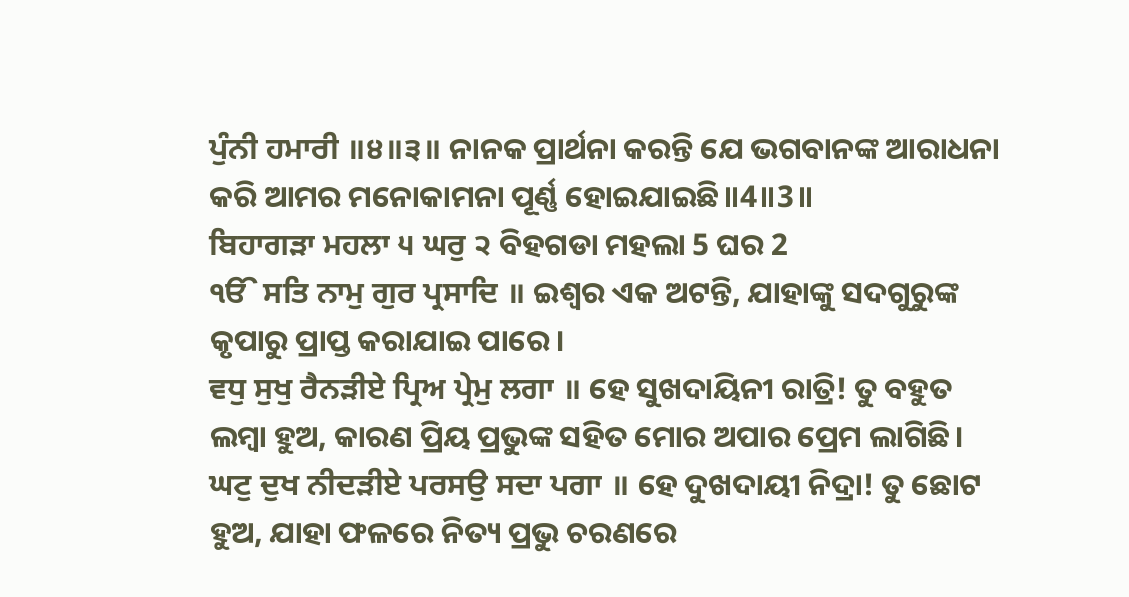ਪੁੰਨੀ ਹਮਾਰੀ ॥੪॥੩॥ ନାନକ ପ୍ରାର୍ଥନା କରନ୍ତି ଯେ ଭଗବାନଙ୍କ ଆରାଧନା କରି ଆମର ମନୋକାମନା ପୂର୍ଣ୍ଣ ହୋଇଯାଇଛି॥4॥3॥
ਬਿਹਾਗੜਾ ਮਹਲਾ ੫ ਘਰੁ ੨ ବିହଗଡା ମହଲା 5 ଘର 2
ੴ ਸਤਿ ਨਾਮੁ ਗੁਰ ਪ੍ਰਸਾਦਿ ॥ ଇଶ୍ଵର ଏକ ଅଟନ୍ତି, ଯାହାଙ୍କୁ ସଦଗୁରୁଙ୍କ କୃପାରୁ ପ୍ରାପ୍ତ କରାଯାଇ ପାରେ।
ਵਧੁ ਸੁਖੁ ਰੈਨੜੀਏ ਪ੍ਰਿਅ ਪ੍ਰੇਮੁ ਲਗਾ ॥ ହେ ସୁଖଦାୟିନୀ ରାତ୍ରି! ତୁ ବହୁତ ଲମ୍ବା ହୁଅ, କାରଣ ପ୍ରିୟ ପ୍ରଭୁଙ୍କ ସହିତ ମୋର ଅପାର ପ୍ରେମ ଲାଗିଛି।
ਘਟੁ ਦੁਖ ਨੀਦੜੀਏ ਪਰਸਉ ਸਦਾ ਪਗਾ ॥ ହେ ଦୁଖଦାୟୀ ନିଦ୍ରା! ତୁ ଛୋଟ ହୁଅ, ଯାହା ଫଳରେ ନିତ୍ୟ ପ୍ରଭୁ ଚରଣରେ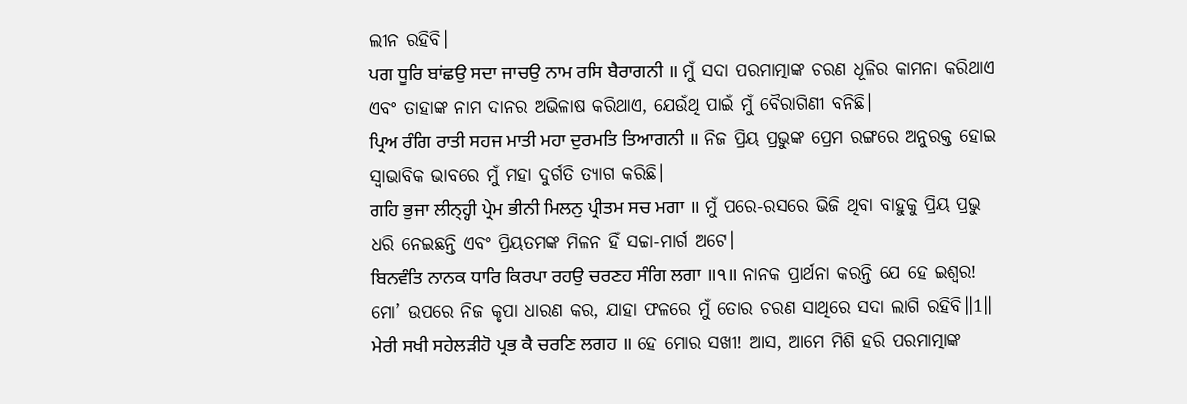ଲୀନ ରହିବି।
ਪਗ ਧੂਰਿ ਬਾਂਛਉ ਸਦਾ ਜਾਚਉ ਨਾਮ ਰਸਿ ਬੈਰਾਗਨੀ ॥ ମୁଁ ସଦା ପରମାତ୍ମାଙ୍କ ଚରଣ ଧୂଳିର କାମନା କରିଥାଏ ଏବଂ ତାହାଙ୍କ ନାମ ଦାନର ଅଭିଳାଷ କରିଥାଏ, ଯେଉଁଥି ପାଇଁ ମୁଁ ବୈରାଗିଣୀ ବନିଛି।
ਪ੍ਰਿਅ ਰੰਗਿ ਰਾਤੀ ਸਹਜ ਮਾਤੀ ਮਹਾ ਦੁਰਮਤਿ ਤਿਆਗਨੀ ॥ ନିଜ ପ୍ରିୟ ପ୍ରଭୁଙ୍କ ପ୍ରେମ ରଙ୍ଗରେ ଅନୁରକ୍ତ ହୋଇ ସ୍ଵାଭାବିକ ଭାବରେ ମୁଁ ମହା ଦୁର୍ଗତି ତ୍ୟାଗ କରିଛି।
ਗਹਿ ਭੁਜਾ ਲੀਨ੍ਹ੍ਹੀ ਪ੍ਰੇਮ ਭੀਨੀ ਮਿਲਨੁ ਪ੍ਰੀਤਮ ਸਚ ਮਗਾ ॥ ମୁଁ ପରେ-ରସରେ ଭିଜି ଥିବା ବାହୁକୁ ପ୍ରିୟ ପ୍ରଭୁ ଧରି ନେଇଛନ୍ତି ଏବଂ ପ୍ରିୟତମଙ୍କ ମିଳନ ହିଁ ସଚ୍ଚା-ମାର୍ଗ ଅଟେ।
ਬਿਨਵੰਤਿ ਨਾਨਕ ਧਾਰਿ ਕਿਰਪਾ ਰਹਉ ਚਰਣਹ ਸੰਗਿ ਲਗਾ ॥੧॥ ନାନକ ପ୍ରାର୍ଥନା କରନ୍ତି ଯେ ହେ ଇଶ୍ଵର! ମୋ’ ଉପରେ ନିଜ କୃପା ଧାରଣ କର, ଯାହା ଫଳରେ ମୁଁ ତୋର ଚରଣ ସାଥିରେ ସଦା ଲାଗି ରହିବି॥1॥
ਮੇਰੀ ਸਖੀ ਸਹੇਲੜੀਹੋ ਪ੍ਰਭ ਕੈ ਚਰਣਿ ਲਗਹ ॥ ହେ ମୋର ସଖୀ! ଆସ, ଆମେ ମିଶି ହରି ପରମାତ୍ମାଙ୍କ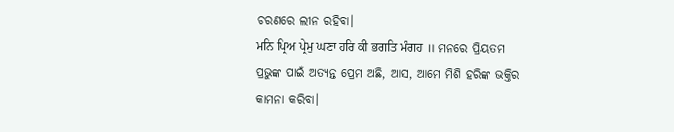ଚରଣରେ ଲୀନ ରହିବା।
ਮਨਿ ਪ੍ਰਿਅ ਪ੍ਰੇਮੁ ਘਣਾ ਹਰਿ ਕੀ ਭਗਤਿ ਮੰਗਹ ॥ ମନରେ ପ୍ରିୟତମ ପ୍ରଭୁଙ୍କ ପାଇଁ ଅତ୍ୟନ୍ତ ପ୍ରେମ ଅଛି, ଆସ, ଆମେ ମିଶି ହରିଙ୍କ ଭକ୍ତିର କାମନା କରିବା।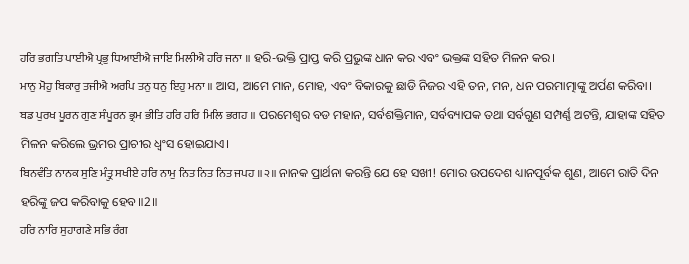ਹਰਿ ਭਗਤਿ ਪਾਈਐ ਪ੍ਰਭੁ ਧਿਆਈਐ ਜਾਇ ਮਿਲੀਐ ਹਰਿ ਜਨਾ ॥ ହରି-ଭକ୍ତି ପ୍ରାପ୍ତ କରି ପ୍ରଭୁଙ୍କ ଧାନ କର ଏବଂ ଭକ୍ତଙ୍କ ସହିତ ମିଳନ କର।
ਮਾਨੁ ਮੋਹੁ ਬਿਕਾਰੁ ਤਜੀਐ ਅਰਪਿ ਤਨੁ ਧਨੁ ਇਹੁ ਮਨਾ ॥ ଆସ, ଆମେ ମାନ, ମୋହ, ଏବଂ ବିକାରକୁ ଛାଡି ନିଜର ଏହି ତନ, ମନ, ଧନ ପରମାତ୍ମାଙ୍କୁ ଅର୍ପଣ କରିବା।
ਬਡ ਪੁਰਖ ਪੂਰਨ ਗੁਣ ਸੰਪੂਰਨ ਭ੍ਰਮ ਭੀਤਿ ਹਰਿ ਹਰਿ ਮਿਲਿ ਭਗਹ ॥ ପରମେଶ୍ଵର ବଡ ମହାନ, ସର୍ବଶକ୍ତିମାନ, ସର୍ବବ୍ୟାପକ ତଥା ସର୍ବଗୁଣ ସମ୍ପର୍ଣ୍ଣ ଅଟନ୍ତି, ଯାହାଙ୍କ ସହିତ ମିଳନ କରିଲେ ଭ୍ରମର ପ୍ରାଚୀର ଧ୍ଵଂସ ହୋଇଯାଏ।
ਬਿਨਵੰਤਿ ਨਾਨਕ ਸੁਣਿ ਮੰਤ੍ਰੁ ਸਖੀਏ ਹਰਿ ਨਾਮੁ ਨਿਤ ਨਿਤ ਨਿਤ ਜਪਹ ॥੨॥ ନାନକ ପ୍ରାର୍ଥନା କରନ୍ତି ଯେ ହେ ସଖୀ! ମୋର ଉପଦେଶ ଧ୍ୟାନପୂର୍ବକ ଶୁଣ, ଆମେ ରାତି ଦିନ ହରିଙ୍କୁ ଜପ କରିବାକୁ ହେବ॥2॥
ਹਰਿ ਨਾਰਿ ਸੁਹਾਗਣੇ ਸਭਿ ਰੰਗ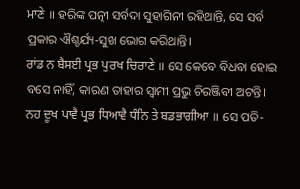ਮਾਣੇ ॥ ହରିଙ୍କ ପତ୍ନୀ ସର୍ବଦା ସୁହାଗିନୀ ରହିଥାନ୍ତି, ସେ ସର୍ବ ପ୍ରକାର ଐଶ୍ଚର୍ଯ୍ୟ-ସୁଖ ଭୋଗ କରିଥାନ୍ତି।
ਰਾਂਡ ਨ ਬੈਸਈ ਪ੍ਰਭ ਪੁਰਖ ਚਿਰਾਣੇ ॥ ସେ କେବେ ବିଧବା ହୋଇ ବସେ ନାହିଁ, କାରଣ ତାହାର ସ୍ଵାମୀ ପ୍ରଭୁ ଚିରଞ୍ଜିବୀ ଅଟନ୍ତି।
ਨਹ ਦੂਖ ਪਾਵੈ ਪ੍ਰਭ ਧਿਆਵੈ ਧੰਨਿ ਤੇ ਬਡਭਾਗੀਆ ॥ ସେ ପତି-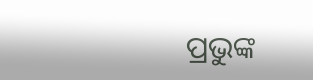ପ୍ରଭୁଙ୍କ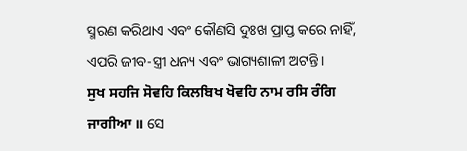ସ୍ମରଣ କରିଥାଏ ଏବଂ କୌଣସି ଦୁଃଖ ପ୍ରାପ୍ତ କରେ ନାହିଁ, ଏପରି ଜୀବ-ସ୍ତ୍ରୀ ଧନ୍ୟ ଏବଂ ଭାଗ୍ୟଶାଳୀ ଅଟନ୍ତି।
ਸੁਖ ਸਹਜਿ ਸੋਵਹਿ ਕਿਲਬਿਖ ਖੋਵਹਿ ਨਾਮ ਰਸਿ ਰੰਗਿ ਜਾਗੀਆ ॥ ସେ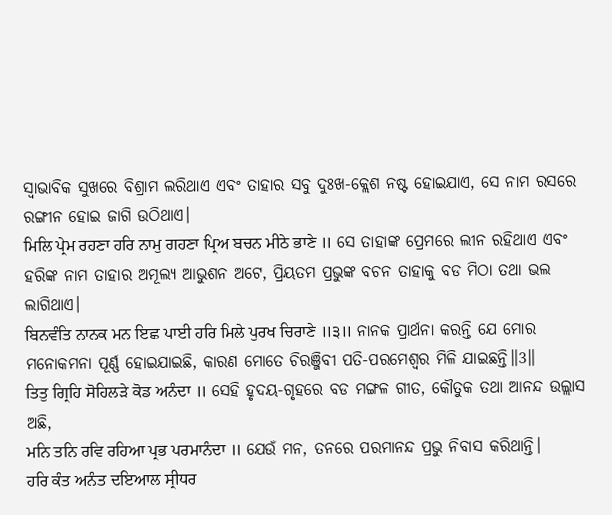ସ୍ଵାଭାବିକ ସୁଖରେ ବିଶ୍ରାମ ଲରିଥାଏ ଏବଂ ତାହାର ସବୁ ଦୁଃଖ-କ୍ଲେଶ ନଷ୍ଟ ହୋଇଯାଏ, ସେ ନାମ ରସରେ ରଙ୍ଗୀନ ହୋଇ ଜାଗି ଉଠିଥାଏ।
ਮਿਲਿ ਪ੍ਰੇਮ ਰਹਣਾ ਹਰਿ ਨਾਮੁ ਗਹਣਾ ਪ੍ਰਿਅ ਬਚਨ ਮੀਠੇ ਭਾਣੇ ॥ ସେ ତାହାଙ୍କ ପ୍ରେମରେ ଲୀନ ରହିଥାଏ ଏବଂ ହରିଙ୍କ ନାମ ତାହାର ଅମୂଲ୍ୟ ଆଭୁଶନ ଅଟେ, ପ୍ରିୟତମ ପ୍ରଭୁଙ୍କ ବଚନ ତାହାକୁ ବଡ ମିଠା ତଥା ଭଲ ଲାଗିଥାଏ।
ਬਿਨਵੰਤਿ ਨਾਨਕ ਮਨ ਇਛ ਪਾਈ ਹਰਿ ਮਿਲੇ ਪੁਰਖ ਚਿਰਾਣੇ ॥੩॥ ନାନକ ପ୍ରାର୍ଥନା କରନ୍ତି ଯେ ମୋର ମନୋକମନା ପୂର୍ଣ୍ଣ ହୋଇଯାଇଛି, କାରଣ ମୋତେ ଚିରଞ୍ଜିବୀ ପତି-ପରମେଶ୍ଵର ମିଳି ଯାଇଛନ୍ତି॥3॥
ਤਿਤੁ ਗ੍ਰਿਹਿ ਸੋਹਿਲੜੇ ਕੋਡ ਅਨੰਦਾ ॥ ସେହି ହୃଦୟ-ଗୃହରେ ବଡ ମଙ୍ଗଳ ଗୀତ, କୌତୁକ ତଥା ଆନନ୍ଦ ଉଲ୍ଲାସ ଅଛି,
ਮਨਿ ਤਨਿ ਰਵਿ ਰਹਿਆ ਪ੍ਰਭ ਪਰਮਾਨੰਦਾ ॥ ଯେଉଁ ମନ, ତନରେ ପରମାନନ୍ଦ ପ୍ରଭୁ ନିବାସ କରିଥାନ୍ତି।
ਹਰਿ ਕੰਤ ਅਨੰਤ ਦਇਆਲ ਸ੍ਰੀਧਰ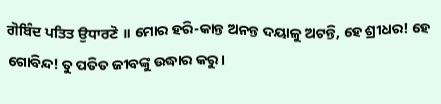ਗੋਬਿੰਦ ਪਤਿਤ ਉਧਾਰਣੋ ॥ ମୋର ହରି-କାନ୍ତ ଅନନ୍ତ ଦୟାଳୁ ଅଟନ୍ତି, ହେ ଶ୍ରୀଧର! ହେ ଗୋବିନ୍ଦ! ତୁ ପତିତ ଜୀବଙ୍କୁ ଉଦ୍ଧାର କରୁ।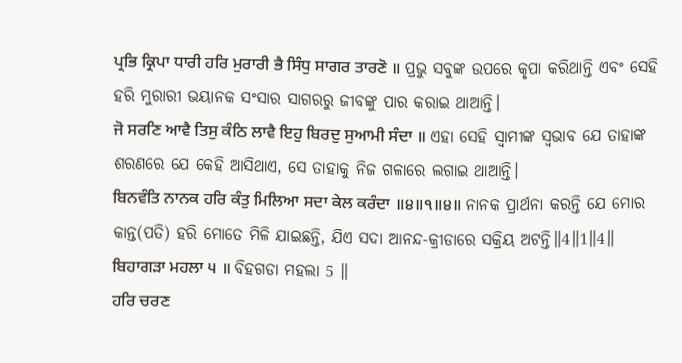ਪ੍ਰਭਿ ਕ੍ਰਿਪਾ ਧਾਰੀ ਹਰਿ ਮੁਰਾਰੀ ਭੈ ਸਿੰਧੁ ਸਾਗਰ ਤਾਰਣੋ ॥ ପ୍ରଭୁ ସବୁଙ୍କ ଉପରେ କୃପା କରିଥାନ୍ତି ଏବଂ ସେହି ହରି ମୁରାରୀ ଭୟାନକ ସଂସାର ସାଗରରୁ ଜୀବଙ୍କୁ ପାର କରାଇ ଥାଆନ୍ତି।
ਜੋ ਸਰਣਿ ਆਵੈ ਤਿਸੁ ਕੰਠਿ ਲਾਵੈ ਇਹੁ ਬਿਰਦੁ ਸੁਆਮੀ ਸੰਦਾ ॥ ଏହା ସେହି ସ୍ବାମୀଙ୍କ ସ୍ଵଭାବ ଯେ ତାହାଙ୍କ ଶରଣରେ ଯେ କେହି ଆସିଥାଏ, ସେ ତାହାକୁ ନିଜ ଗଳାରେ ଲଗାଇ ଥାଆନ୍ତି।
ਬਿਨਵੰਤਿ ਨਾਨਕ ਹਰਿ ਕੰਤੁ ਮਿਲਿਆ ਸਦਾ ਕੇਲ ਕਰੰਦਾ ॥੪॥੧॥੪॥ ନାନକ ପ୍ରାର୍ଥନା କରନ୍ତି ଯେ ମୋର କାନ୍ତ(ପତି) ହରି ମୋତେ ମିଳି ଯାଇଛନ୍ତି, ଯିଏ ସଦା ଆନନ୍ଦ-କ୍ରୀଡାରେ ସକ୍ରିୟ ଅଟନ୍ତି॥4॥1॥4॥
ਬਿਹਾਗੜਾ ਮਹਲਾ ੫ ॥ ବିହଗଡା ମହଲା 5 ॥
ਹਰਿ ਚਰਣ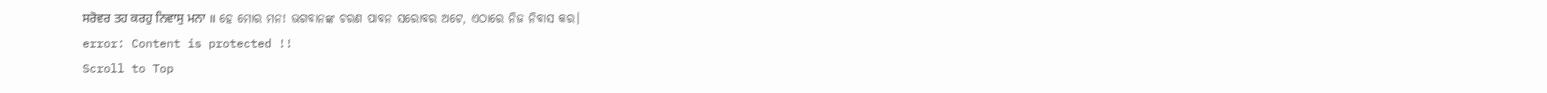ਸਰੋਵਰ ਤਹ ਕਰਹੁ ਨਿਵਾਸੁ ਮਨਾ ॥ ହେ ମୋର ମନ! ଭଗବାନଙ୍କ ଚରଣ ପାବନ ସରୋବର ଅଟେ, ଏଠାରେ ନିଜ ନିବାସ କର।
error: Content is protected !!
Scroll to Top